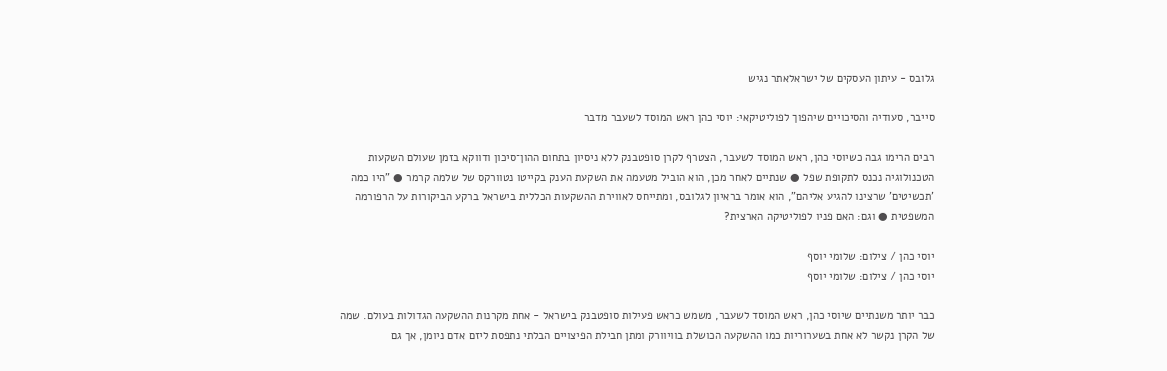גלובס - עיתון העסקים של ישראלאתר נגיש

סייבר, סעודיה והסיכויים שיהפוך לפוליטיקאי: יוסי כהן ראש המוסד לשעבר מדבר

רבים הרימו גבה כשיוסי כהן, ראש המוסד לשעבר, הצטרף לקרן סופטבנק ללא ניסיון בתחום ההון־סיכון ודווקא בזמן שעולם השקעות הטכנולוגיה נכנס לתקופת שפל ● שנתיים לאחר מכן, הוא הוביל מטעמה את השקעת הענק בקייטו נטוורקס של שלמה קרמר ● "היו כמה 'תכשיטים' שרצינו להגיע אליהם", הוא אומר בראיון לגלובס, ומתייחס לאווירת ההשקעות הכללית בישראל ברקע הביקורות על הרפורמה המשפטית ● וגם: האם פניו לפוליטיקה הארצית?

יוסי כהן / צילום: שלומי יוסף
יוסי כהן / צילום: שלומי יוסף

כבר יותר משנתיים שיוסי כהן, ראש המוסד לשעבר, משמש כראש פעילות סופטבנק בישראל - אחת מקרנות ההשקעה הגדולות בעולם. שמה של הקרן נקשר לא אחת בשערוריות כמו ההשקעה הכושלת בוויוורק ומתן חבילת הפיצויים הבלתי נתפסת ליזם אדם ניומן, אך גם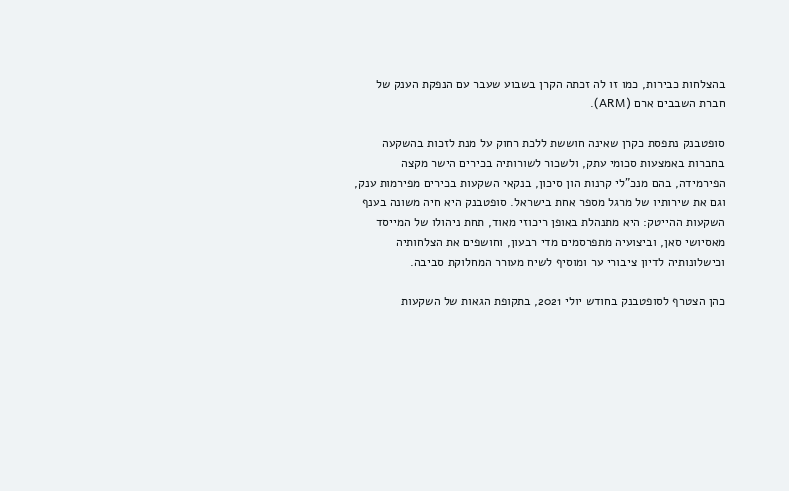בהצלחות כבירות, כמו זו לה זכתה הקרן בשבוע שעבר עם הנפקת הענק של חברת השבבים ארם (ARM).

סופטבנק נתפסת כקרן שאינה חוששת ללכת רחוק על מנת לזכות בהשקעה בחברות באמצעות סכומי עתק, ולשכור לשורותיה בכירים הישר מקצה הפירמידה, בהם מנכ"לי קרנות הון סיכון, בנקאי השקעות בכירים מפירמות ענק, וגם את שירותיו של מרגל מספר אחת בישראל. סופטבנק היא חיה משונה בענף השקעות ההייטק: היא מתנהלת באופן ריכוזי מאוד, תחת ניהולו של המייסד מאסיושי סאן, וביצועיה מתפרסמים מדי רבעון, וחושפים את הצלחותיה וכישלונותיה לדיון ציבורי ער ומוסיף לשיח מעורר המחלוקת סביבה.

כהן הצטרף לסופטבנק בחודש יולי 2021, בתקופת הגאות של השקעות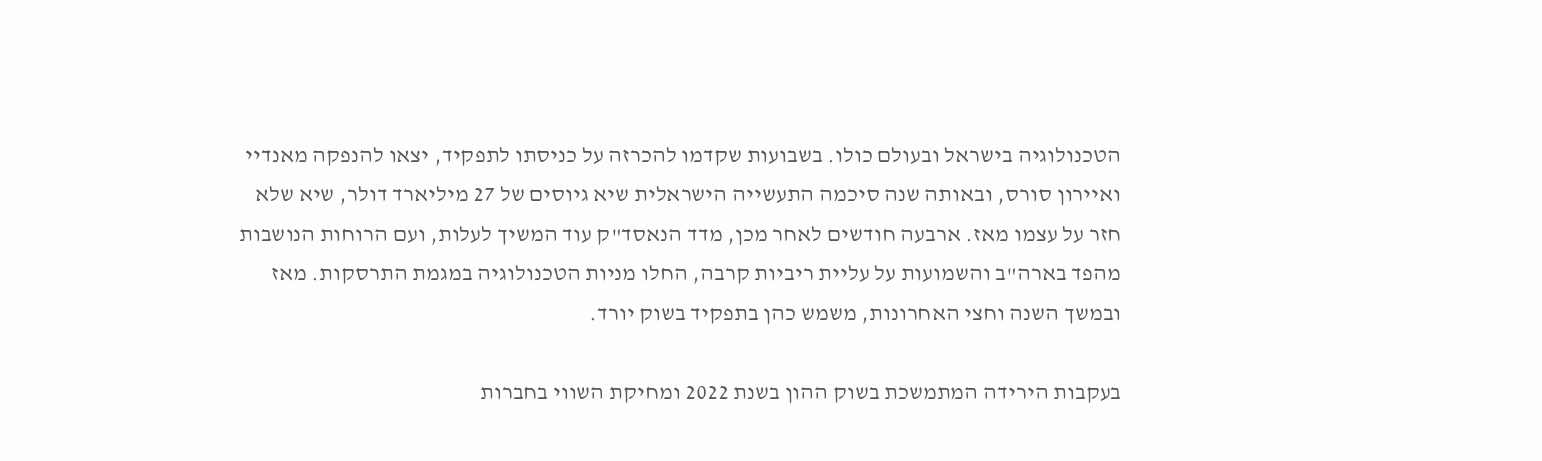הטכנולוגיה בישראל ובעולם כולו. בשבועות שקדמו להכרזה על כניסתו לתפקיד, יצאו להנפקה מאנדיי ואיירון סורס, ובאותה שנה סיכמה התעשייה הישראלית שיא גיוסים של 27 מיליארד דולר, שיא שלא חזר על עצמו מאז. ארבעה חודשים לאחר מכן, מדד הנאסד"ק עוד המשיך לעלות, ועם הרוחות הנושבות מהפד בארה"ב והשמועות על עליית ריביות קרבה, החלו מניות הטכנולוגיה במגמת התרסקות. מאז ובמשך השנה וחצי האחרונות, משמש כהן בתפקיד בשוק יורד.

בעקבות הירידה המתמשכת בשוק ההון בשנת 2022 ומחיקת השווי בחברות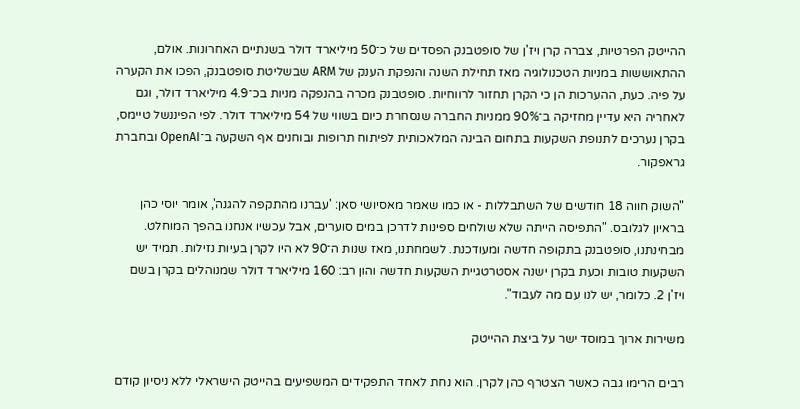ההייטק הפרטיות, צברה קרן ויז'ן של סופטבנק הפסדים של כ־50 מיליארד דולר בשנתיים האחרונות. אולם, ההתאוששות במניות הטכנולוגיה מאז תחילת השנה והנפקת הענק של ARM שבשליטת סופטבנק, הפכו את הקערה על פיה. כעת, ההערכות הן כי הקרן תחזור לרווחיות. סופטבנק מכרה בהנפקה מניות בכ־4.9 מיליארד דולר, וגם לאחריה היא עדיין מחזיקה ב־90% ממניות החברה שנסחרת כיום בשווי של 54 מיליארד דולר. לפי הפיננשל טיימס, בקרן נערכים לתנופת השקעות בתחום הבינה המלאכותית לפיתוח תרופות ובוחנים אף השקעה ב־OpenAI ובחברת גראפקור.

"השוק חווה 18 חודשים של השתבללות - או כמו שאמר מאסיושי סאן: 'עברנו מהתקפה להגנה', אומר יוסי כהן בראיון לגלובס. "התפיסה הייתה שלא שולחים ספינות לדרכן במים סוערים, אבל עכשיו אנחנו בהפך המוחלט. מבחינתנו, סופטבנק בתקופה חדשה ומעודכנת. לשמחתנו, מאז שנות ה־90 לא היו לקרן בעיות נזילות. תמיד יש השקעות טובות וכעת בקרן ישנה אסטרטגיית השקעות חדשה והון רב: 160 מיליארד דולר שמנוהלים בקרן בשם ויז'ן 2. כלומר, יש לנו עם מה לעבוד".

משירות ארוך במוסד ישר על ביצת ההייטק

רבים הרימו גבה כאשר הצטרף כהן לקרן. הוא נחת לאחד התפקידים המשפיעים בהייטק הישראלי ללא ניסיון קודם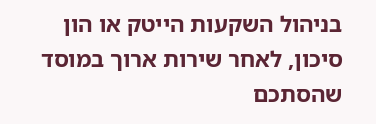בניהול השקעות הייטק או הון סיכון, לאחר שירות ארוך במוסד שהסתכם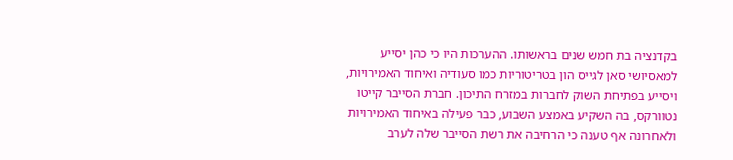בקדנציה בת חמש שנים בראשותו. ההערכות היו כי כהן יסייע למאסיושי סאן לגייס הון בטריטוריות כמו סעודיה ואיחוד האמירויות, ויסייע בפתיחת השוק לחברות במזרח התיכון. חברת הסייבר קייטו נטוורקס, בה השקיע באמצע השבוע, כבר פעילה באיחוד האמירויות ולאחרונה אף טענה כי הרחיבה את רשת הסייבר שלה לערב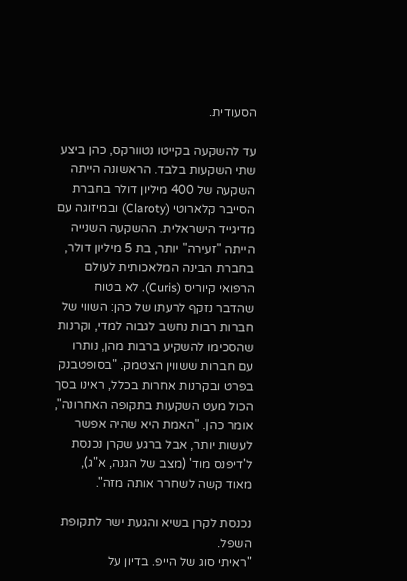הסעודית.

עד להשקעה בקייטו נטוורקס, כהן ביצע שתי השקעות בלבד. הראשונה הייתה השקעה של 400 מיליון דולר בחברת הסייבר קלארוטי (Claroty) ובמיזוגה עם מדיגייד הישראלית. ההשקעה השנייה הייתה "זעירה" יותר, בת 5 מיליון דולר, בחברת הבינה המלאכותית לעולם הרפואי קיוריס (Curis). לא בטוח שהדבר נזקף לרעתו של כהן: השווי של חברות רבות נחשב לגבוה למדי, וקרנות שהסכימו להשקיע ברבות מהן, נותרו עם חברות ששווין הצטמק. "בסופטבנק בפרט ובקרנות אחרות בכלל, ראינו בסך הכול מעט השקעות בתקופה האחרונה", אומר כהן. "האמת היא שהיה אפשר לעשות יותר, אבל ברגע שקרן נכנסת ל'דיפנס מוד' (מצב של הגנה, א"ג), מאוד קשה לשחרר אותה מזה".

נכנסת לקרן בשיא והגעת ישר לתקופת השפל.
"ראיתי סוג של הייפ. בדיון על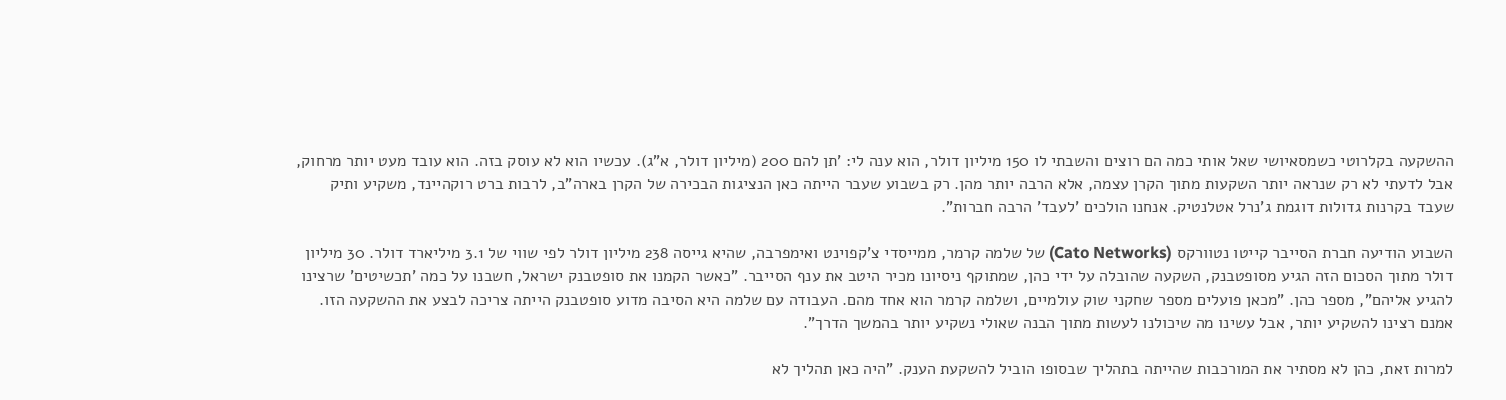ההשקעה בקלרוטי כשמסאיושי שאל אותי כמה הם רוצים והשבתי לו 150 מיליון דולר, הוא ענה לי: 'תן להם 200 (מיליון דולר, א"ג). עכשיו הוא לא עוסק בזה. הוא עובד מעט יותר מרחוק, אבל לדעתי לא רק שנראה יותר השקעות מתוך הקרן עצמה, אלא הרבה יותר מהן. רק בשבוע שעבר הייתה כאן הנציגות הבכירה של הקרן בארה"ב, לרבות ברט רוקהיינד, משקיע ותיק שעבד בקרנות גדולות דוגמת ג'נרל אטלנטיק. אנחנו הולכים 'לעבד' הרבה חברות".

השבוע הודיעה חברת הסייבר קייטו נטוורקס (Cato Networks) של שלמה קרמר, ממייסדי צ'קפוינט ואימפרבה, שהיא גייסה 238 מיליון דולר לפי שווי של 3.1 מיליארד דולר. 30 מיליון דולר מתוך הסכום הזה הגיע מסופטבנק, השקעה שהובלה על ידי כהן, שמתוקף ניסיונו מכיר היטב את ענף הסייבר. "כאשר הקמנו את סופטבנק ישראל, חשבנו על כמה 'תכשיטים' שרצינו להגיע אליהם", מספר כהן. "מכאן פועלים מספר שחקני שוק עולמיים, ושלמה קרמר הוא אחד מהם. העבודה עם שלמה היא הסיבה מדוע סופטבנק הייתה צריכה לבצע את ההשקעה הזו. אמנם רצינו להשקיע יותר, אבל עשינו מה שיכולנו לעשות מתוך הבנה שאולי נשקיע יותר בהמשך הדרך".

למרות זאת, כהן לא מסתיר את המורכבות שהייתה בתהליך שבסופו הוביל להשקעת הענק. "היה כאן תהליך לא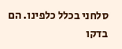סלחני בכלל כלפינו. הם בדקו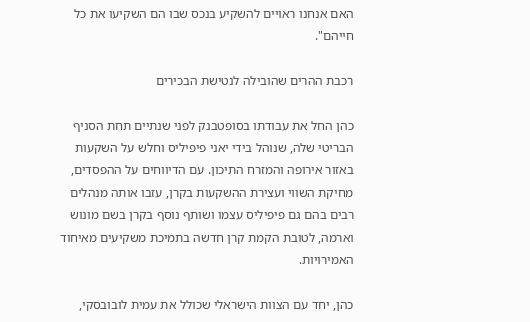האם אנחנו ראויים להשקיע בנכס שבו הם השקיעו את כל חייהם".

רכבת ההרים שהובילה לנטישת הבכירים

כהן החל את עבודתו בסופטבנק לפני שנתיים תחת הסניף הבריטי שלה, שנוהל בידי יאני פיפיליס וחלש על השקעות באזור אירופה והמזרח התיכון. עם הדיווחים על ההפסדים, מחיקת השווי ועצירת ההשקעות בקרן, עזבו אותה מנהלים רבים בהם גם פיפיליס עצמו ושותף נוסף בקרן בשם מונוש וארמה, לטובת הקמת קרן חדשה בתמיכת משקיעים מאיחוד האמירויות.

כהן, יחד עם הצוות הישראלי שכולל את עמית לובובסקי,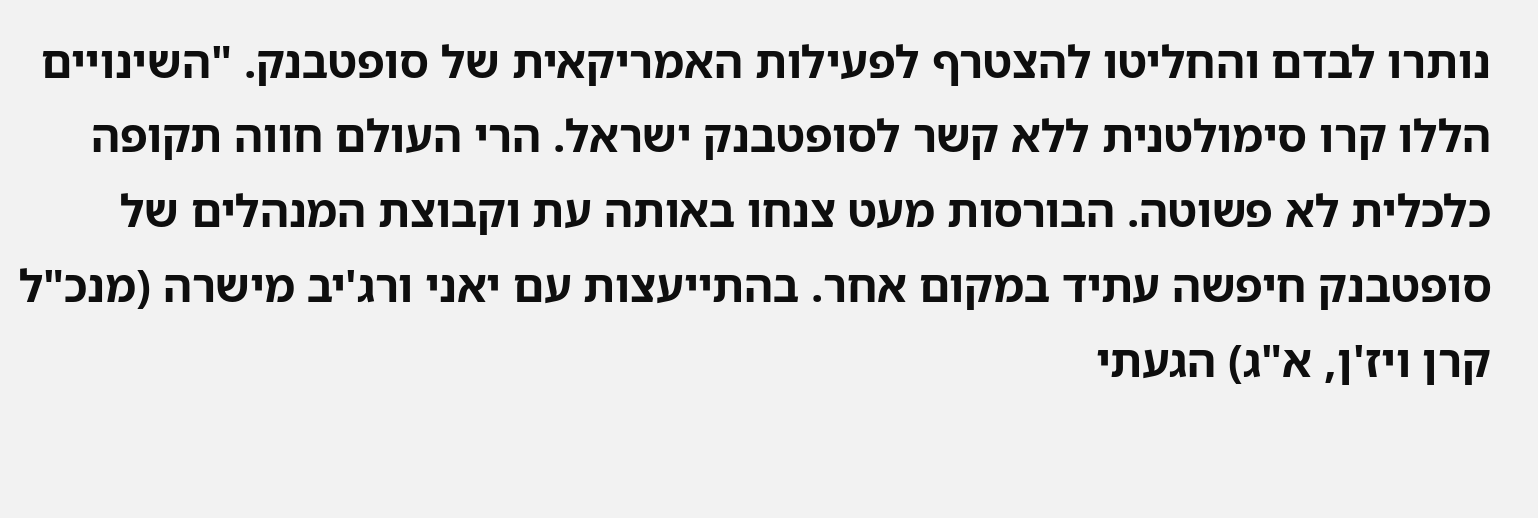נותרו לבדם והחליטו להצטרף לפעילות האמריקאית של סופטבנק. "השינויים הללו קרו סימולטנית ללא קשר לסופטבנק ישראל. הרי העולם חווה תקופה כלכלית לא פשוטה. הבורסות מעט צנחו באותה עת וקבוצת המנהלים של סופטבנק חיפשה עתיד במקום אחר. בהתייעצות עם יאני ורג'יב מישרה (מנכ"ל קרן ויז'ן, א"ג) הגעתי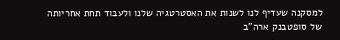למסקנה שעדיף לנו לשנות את האסטרטגיה שלנו ולעבוד תחת אחריותה של סופטבנק ארה"ב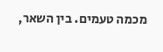מכמה טעמים. בין השאר,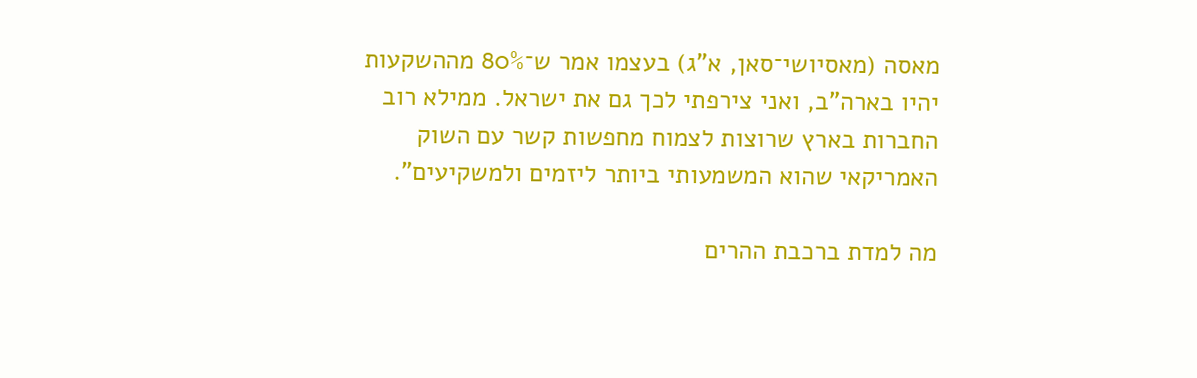מאסה (מאסיושי־סאן, א"ג) בעצמו אמר ש־80% מההשקעות יהיו בארה"ב, ואני צירפתי לכך גם את ישראל. ממילא רוב החברות בארץ שרוצות לצמוח מחפשות קשר עם השוק האמריקאי שהוא המשמעותי ביותר ליזמים ולמשקיעים".

מה למדת ברכבת ההרים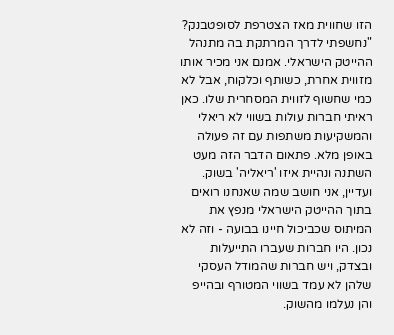הזו שחווית מאז הצטרפת לסופטבנק?
"נחשפתי לדרך המרתקת בה מתנהל ההייטק הישראלי. אמנם אני מכיר אותו מזווית אחרת, כשותף וכלקוח, אבל לא כמי שחשוף לזווית המסחרית שלו. כאן ראיתי חברות עולות בשווי לא ריאלי והמשקיעות משתפות עם זה פעולה באופן מלא. פתאום הדבר הזה מעט השתנה ונהיית איזו 'ריאליה' בשוק. ועדיין, אני חושב שמה שאנחנו רואים בתוך ההייטק הישראלי מנפץ את המיתוס שכביכול חיינו בבועה - וזה לא נכון. היו חברות שעברו התייעלות ובצדק, ויש חברות שהמודל העסקי שלהן לא עמד בשווי המטורף ובהייפ והן נעלמו מהשוק.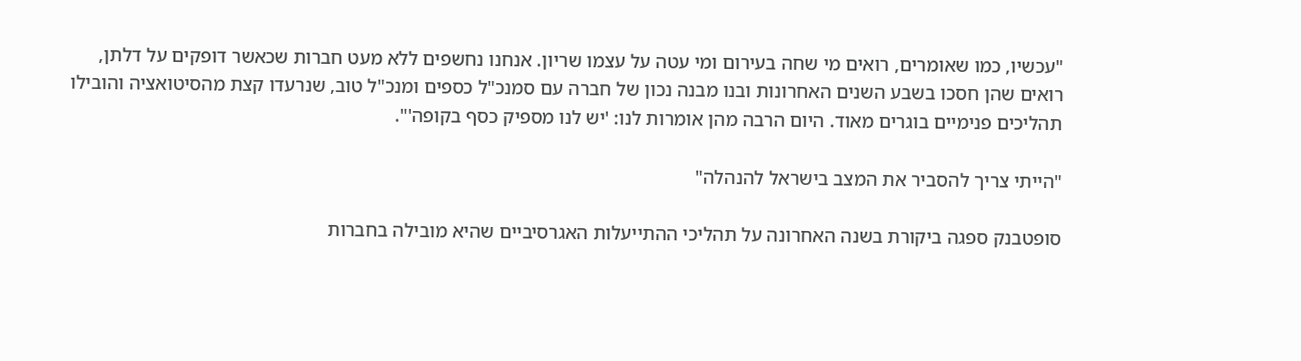"עכשיו, כמו שאומרים, רואים מי שחה בעירום ומי עטה על עצמו שריון. אנחנו נחשפים ללא מעט חברות שכאשר דופקים על דלתן, רואים שהן חסכו בשבע השנים האחרונות ובנו מבנה נכון של חברה עם סמנכ"ל כספים ומנכ"ל טוב, שנרעדו קצת מהסיטואציה והובילו תהליכים פנימיים בוגרים מאוד. היום הרבה מהן אומרות לנו: 'יש לנו מספיק כסף בקופה'".

"הייתי צריך להסביר את המצב בישראל להנהלה"

סופטבנק ספגה ביקורת בשנה האחרונה על תהליכי ההתייעלות האגרסיביים שהיא מובילה בחברות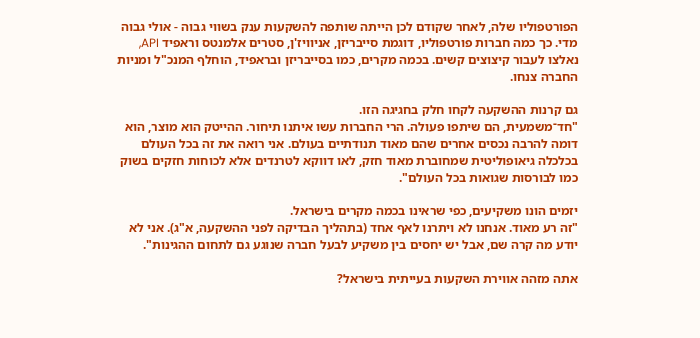הפורטפוליו שלה, לאחר שקודם לכן הייתה שותפה להשקעות ענק בשווי גבוה - אולי גבוה מדי. כך כמה חברות פורטפוליו, דוגמת סייבריזן, אניוויז'ן, סטרים אלמנטס וראפיד API, נאלצו לעבור קיצוצים קשים. בכמה מקרים, כמו בסייבריזן ובראפיד, הוחלף המנכ"ל ומניות החברה צנחו.

גם קרנות ההשקעה לקחו חלק בחגיגה הזו.
"חד־משמעית, הם שיתפו פעולה. הרי החברות עשו איתנו תיחור. ההייטק הוא מוצר, הוא דומה להרבה נכסים אחרים שהם מאוד תנודתיים בעולם. אני רואה את זה בכל העולם בכלכלה גיאופוליטית שמחוברת מאוד חזק, לאו דווקא לטרנדים אלא לכוחות חזקים בשוק כמו לבורסות שגואות בכל העולם".

יזמים הונו משקיעים, כפי שראינו בכמה מקרים בישראל.
"זה רע מאוד. אנחנו לא ויתרנו לאף אחד (בתהליך הבדיקה לפני ההשקעה, א"ג). אני לא יודע מה קרה שם, אבל יש יחסים בין משקיע לבעל חברה שנוגע גם לתחום ההגינות".

אתה מזהה אווירת השקעות בעייתית בישראל?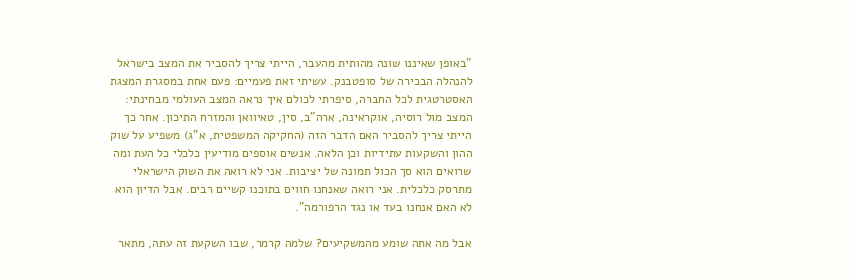"באופן שאיננו שונה מהותית מהעבר, הייתי צריך להסביר את המצב בישראל להנהלה הבכירה של סופטבנק. עשיתי זאת פעמיים: פעם אחת במסגרת המצגת האסטרטגית לכל החברה, סיפרתי לכולם איך נראה המצב העולמי מבחינתי: המצב מול רוסיה, אוקראינה, ארה"ב, סין, טאיוואן והמזרח התיכון. אחר כך הייתי צריך להסביר האם הדבר הזה (החקיקה המשפטית, א"ג) משפיע על שוק ההון והשקעות עתידיות וכן הלאה. אנשים אוספים מודיעין כלכלי כל העת ומה שרואים הוא סך הכול תמונה של יציבות. אני לא רואה את השוק הישראלי מתרסק כלכלית. אני רואה שאנחנו חווים בתוכנו קשיים רבים. אבל הדיון הוא לא האם אנחנו בעד או נגד הרפורמה".

אבל מה אתה שומע מהמשקיעים? שלמה קרמר, שבו השקעת זה עתה, מתאר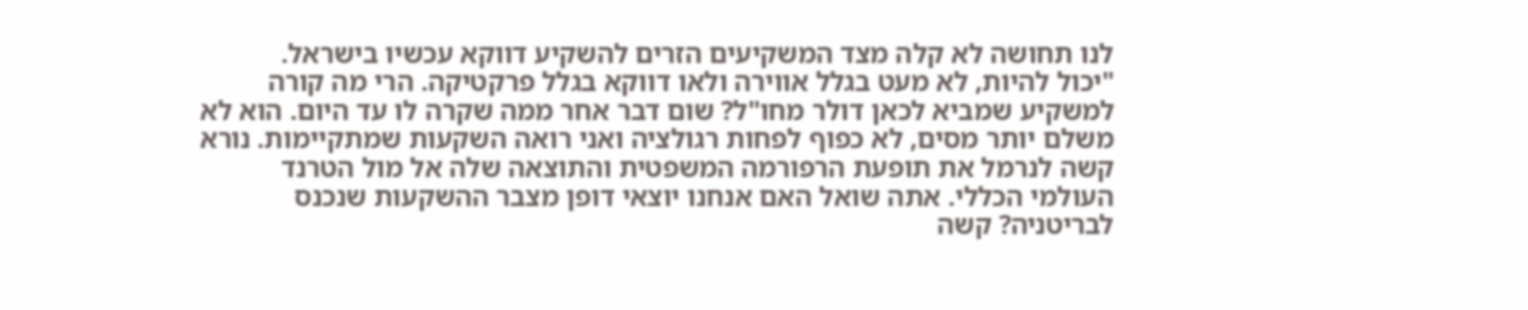לנו תחושה לא קלה מצד המשקיעים הזרים להשקיע דווקא עכשיו בישראל.
"יכול להיות, לא מעט בגלל אווירה ולאו דווקא בגלל פרקטיקה. הרי מה קורה למשקיע שמביא לכאן דולר מחו"ל? שום דבר אחר ממה שקרה לו עד היום. הוא לא משלם יותר מסים, לא כפוף לפחות רגולציה ואני רואה השקעות שמתקיימות. נורא קשה לנרמל את תופעת הרפורמה המשפטית והתוצאה שלה אל מול הטרנד העולמי הכללי. אתה שואל האם אנחנו יוצאי דופן מצבר ההשקעות שנכנס לבריטניה? קשה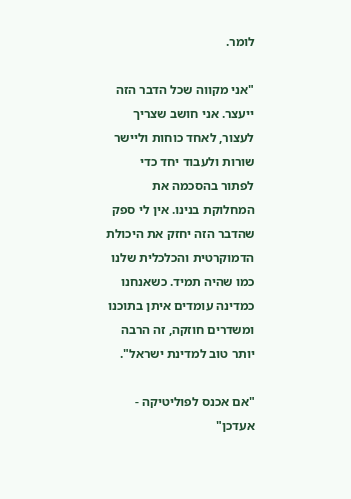לומר.

"אני מקווה שכל הדבר הזה ייעצר. אני חושב שצריך לעצור, לאחד כוחות וליישר שורות ולעבוד יחד כדי לפתור בהסכמה את המחלוקת בנינו. אין לי ספק שהדבר הזה יחזק את היכולת הדמוקרטית והכלכלית שלנו כמו שהיה תמיד. כשאנחנו כמדינה עומדים איתן בתוכנו ומשדרים חוזקה, זה הרבה יותר טוב למדינת ישראל".

"אם אכנס לפוליטיקה - אעדכן"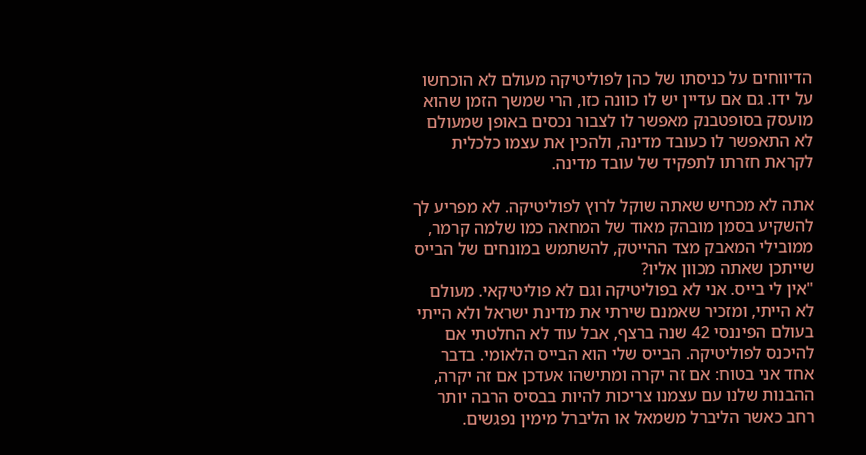הדיווחים על כניסתו של כהן לפוליטיקה מעולם לא הוכחשו על ידו. גם אם עדיין יש לו כוונה כזו, הרי שמשך הזמן שהוא מועסק בסופטבנק מאפשר לו לצבור נכסים באופן שמעולם לא התאפשר לו כעובד מדינה, ולהכין את עצמו כלכלית לקראת חזרתו לתפקיד של עובד מדינה.

אתה לא מכחיש שאתה שוקל לרוץ לפוליטיקה. לא מפריע לך להשקיע בסמן מובהק מאוד של המחאה כמו שלמה קרמר, ממובילי המאבק מצד ההייטק, להשתמש במונחים של הבייס שייתכן שאתה מכוון אליו?
"אין לי בייס. אני לא בפוליטיקה וגם לא פוליטיקאי. מעולם לא הייתי, ומזכיר שאמנם שירתי את מדינת ישראל ולא הייתי בעולם הפיננסי 42 שנה ברצף, אבל עוד לא החלטתי אם להיכנס לפוליטיקה. הבייס שלי הוא הבייס הלאומי. בדבר אחד אני בטוח: אם זה יקרה ומתישהו אעדכן אם זה יקרה, ההבנות שלנו עם עצמנו צריכות להיות בבסיס הרבה יותר רחב כאשר הליברל משמאל או הליברל מימין נפגשים.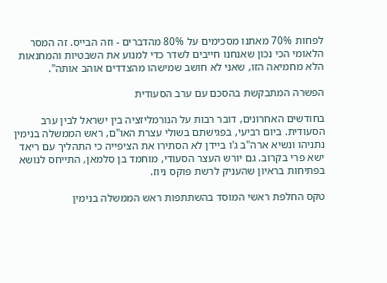לפחות 70% מאתנו מסכימים על 80% מהדברים - וזה הבייס. זה המסר הלאומי הכי נכון שאנחנו חייבים לשדר כדי למנוע את השבטיות והמחנאות הלא מחמיאה הזו, שאני לא חושב שמישהו מהצדדים אוהב אותה".

הפשרה המתבקשת בהסכם עם ערב הסעודית

בחודשים האחרונים, דובר רבות על הנורמליזציה בין ישראל לבין ערב הסעודית. ביום רביעי, בפגישתם בשולי עצרת האו"ם, ראש הממשלה בנימין נתניהו ונשיא ארה"ב ג'ו ביידן לא הסתירו את הציפייה כי התהליך עם ריאד ישא פרי בקרוב. גם יורש העצר הסעודי, מוחמד בן סלמאן, התייחס לנושא בפתיחות בראיון שהעניק לרשת פוקס ניוז.

טקס החלפת ראשי המוסד בהשתתפות ראש הממשלה בנימין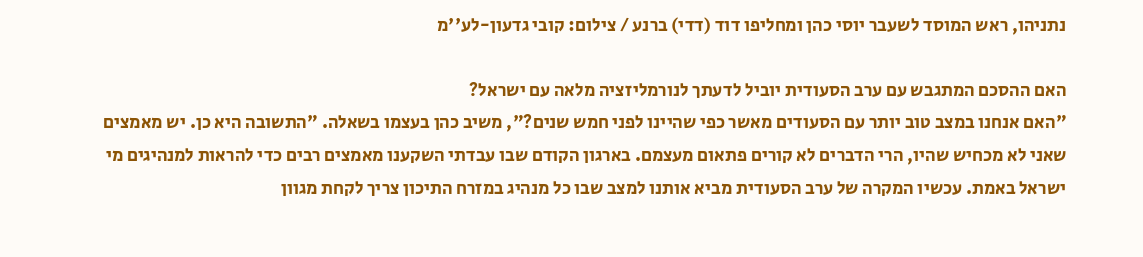נתניהו, ראש המוסד לשעבר יוסי כהן ומחליפו דוד (דדי) ברנע / צילום: קובי גדעון-לע''מ

האם ההסכם המתגבש עם ערב הסעודית יוביל לדעתך לנורמליזציה מלאה עם ישראל?
"האם אנחנו במצב טוב יותר עם הסעודים מאשר כפי שהיינו לפני חמש שנים?", משיב כהן בעצמו בשאלה. "התשובה היא כן. יש מאמצים שאני לא מכחיש שהיו, הרי הדברים לא קורים פתאום מעצמם. בארגון הקודם שבו עבדתי השקענו מאמצים רבים כדי להראות למנהיגים מי ישראל באמת. עכשיו המקרה של ערב הסעודית מביא אותנו למצב שבו כל מנהיג במזרח התיכון צריך לקחת מגוון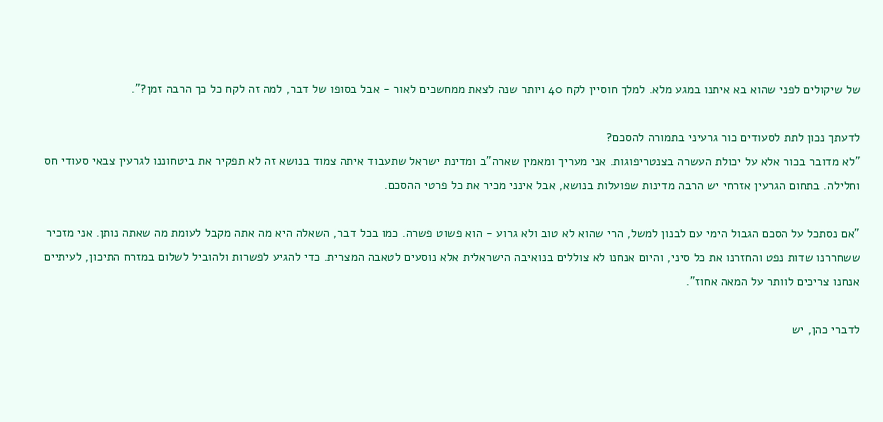של שיקולים לפני שהוא בא איתנו במגע מלא. למלך חוסיין לקח 40 ויותר שנה לצאת ממחשכים לאור - אבל בסופו של דבר, למה זה לקח כל כך הרבה זמן?".

לדעתך נכון לתת לסעודים כור גרעיני בתמורה להסכם?
"לא מדובר בכור אלא על יכולת העשרה בצנטריפוגות. אני מעריך ומאמין שארה"ב ומדינת ישראל שתעבוד איתה צמוד בנושא זה לא תפקיר את ביטחוננו לגרעין צבאי סעודי חס וחלילה. בתחום הגרעין אזרחי יש הרבה מדינות שפועלות בנושא, אבל אינני מכיר את כל פרטי ההסכם.

"אם נסתכל על הסכם הגבול הימי עם לבנון למשל, הרי שהוא לא טוב ולא גרוע - הוא פשוט פשרה. כמו בכל דבר, השאלה היא מה אתה מקבל לעומת מה שאתה נותן. אני מזכיר ששחררנו שדות נפט והחזרנו את כל סיני, והיום אנחנו לא צוללים בנואיבה הישראלית אלא נוסעים לטאבה המצרית. כדי להגיע לפשרות ולהוביל לשלום במזרח התיכון, לעיתיים אנחנו צריכים לוותר על המאה אחוז".

לדברי כהן, יש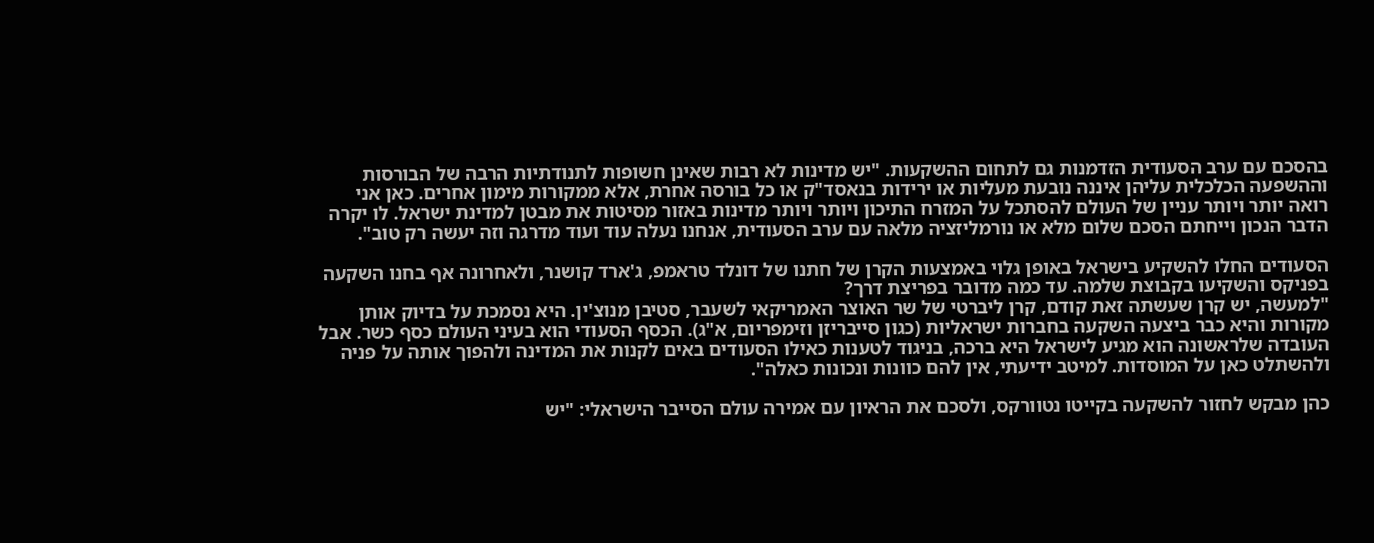בהסכם עם ערב הסעודית הזדמנות גם לתחום ההשקעות. "יש מדינות לא רבות שאינן חשופות לתנודתיות הרבה של הבורסות וההשפעה הכלכלית עליהן איננה נובעת מעליות או ירידות בנאסד"ק או כל בורסה אחרת, אלא ממקורות מימון אחרים. כאן אני רואה יותר ויותר עניין של העולם להסתכל על המזרח התיכון ויותר ויותר מדינות באזור מסיטות את מבטן למדינת ישראל. לו יקרה הדבר הנכון וייחתם הסכם שלום מלא או נורמליזציה מלאה עם ערב הסעודית, אנחנו נעלה עוד ועוד מדרגה וזה יעשה רק טוב".

הסעודים החלו להשקיע בישראל באופן גלוי באמצעות הקרן של חתנו של דונלד טראמפ, ג'ארד קושנר, ולאחרונה אף בחנו השקעה בפניקס והשקיעו בקבוצת שלמה. עד כמה מדובר בפריצת דרך?
"למעשה, יש קרן שעשתה זאת קודם, קרן ליברטי של שר האוצר האמריקאי לשעבר, סטיבן מנוצ'ין. היא נסמכת על בדיוק אותן מקורות והיא כבר ביצעה השקעה בחברות ישראליות (כגון סייבריזן וזימפריום, א"ג). הכסף הסעודי הוא בעיני העולם כסף כשר. אבל העובדה שלראשונה הוא מגיע לישראל היא ברכה, בניגוד לטענות כאילו הסעודים באים לקנות את המדינה ולהפוך אותה על פניה ולהשתלט כאן על המוסדות. למיטב ידיעתי, אין להם כוונות ונכונות כאלה".

כהן מבקש לחזור להשקעה בקייטו נטוורקס, ולסכם את הראיון עם אמירה עולם הסייבר הישראלי: "יש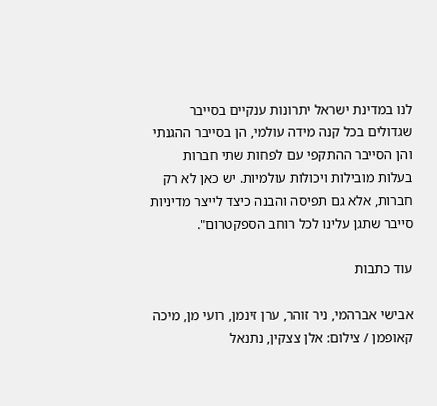לנו במדינת ישראל יתרונות ענקיים בסייבר שגדולים בכל קנה מידה עולמי, הן בסייבר ההגנתי והן הסייבר ההתקפי עם לפחות שתי חברות בעלות מובילות ויכולות עולמיות. יש כאן לא רק חברות, אלא גם תפיסה והבנה כיצד לייצר מדיניות סייבר שתגן עלינו לכל רוחב הספקטרום".

עוד כתבות

אבישי אברהמי, ניר זוהר, ערן זינמן, רועי מן, מיכה קאופמן / צילום: אלן צצקין, נתנאל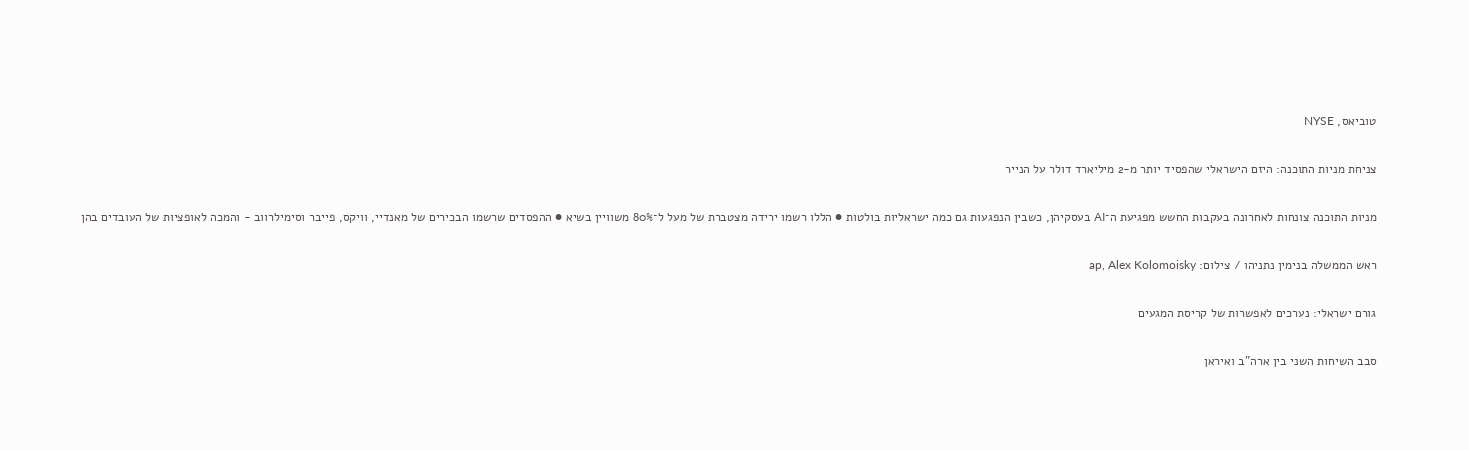טוביאס, NYSE

צניחת מניות התוכנה: היזם הישראלי שהפסיד יותר מ-2 מיליארד דולר על הנייר

מניות התוכנה צונחות לאחרונה בעקבות החשש מפגיעת ה־AI בעסקיהן, כשבין הנפגעות גם כמה ישראליות בולטות ● הללו רשמו ירידה מצטברת של מעל ל־80% משוויין בשיא ● ההפסדים שרשמו הבכירים של מאנדיי, וויקס, פייבר וסימילרווב - והמכה לאופציות של העובדים בהן

ראש הממשלה בנימין נתניהו / צילום: ap, Alex Kolomoisky

גורם ישראלי: נערכים לאפשרות של קריסת המגעים

סבב השיחות השני בין ארה"ב ואיראן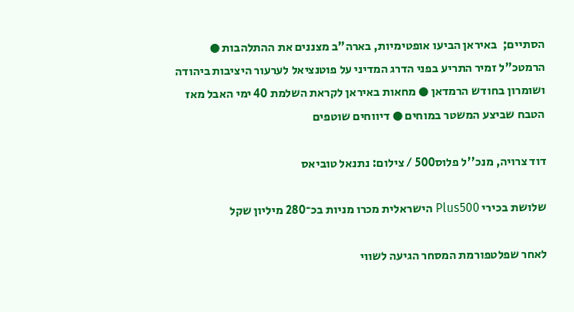הסתיים;  באיראן הביעו אופטימיות, בארה"ב מצננים את ההתלהבות ● הרמטכ"ל זמיר התריע בפני הדרג המדיני על פוטנציאל לערעור היציבות ביהודה ושומרון בחודש הרמדאן ● מחאות באיראן לקראת השלמת 40 ימי האבל מאז הטבח שביצע המשטר במוחים ● דיווחים שוטפים

דוד צרויה, מנכ''ל פלוס500 / צילום: נתנאל טוביאס

שלושת בכירי Plus500 הישראלית מכרו מניות בכ־280 מיליון שקל

לאחר שפלטפורמת המסחר הגיעה לשווי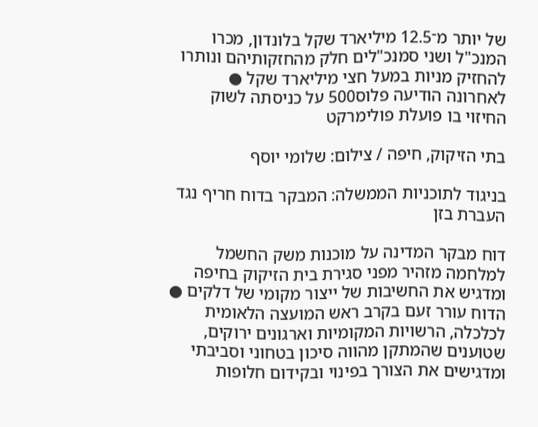של יותר מ־12.5 מיליארד שקל בלונדון, מכרו המנכ"ל ושני סמנכ"לים חלק מהחזקותיהם ונותרו להחזיק מניות במעל חצי מיליארד שקל ● לאחרונה הודיעה פלוס500 על כניסתה לשוק החיזוי בו פועלת פולימרקט

בתי הזיקוק, חיפה / צילום: שלומי יוסף

בניגוד לתוכניות הממשלה: המבקר בדוח חריף נגד העברת בזן

דוח מבקר המדינה על מוכנות משק החשמל למלחמה מזהיר מפני סגירת בית הזיקוק בחיפה ומדגיש את החשיבות של ייצור מקומי של דלקים ● הדוח עורר זעם בקרב ראש המועצה הלאומית לכלכלה, הרשויות המקומיות וארגונים ירוקים, שטוענים שהמתקן מהווה סיכון בטחוני וסביבתי ומדגישים את הצורך בפינוי ובקידום חלופות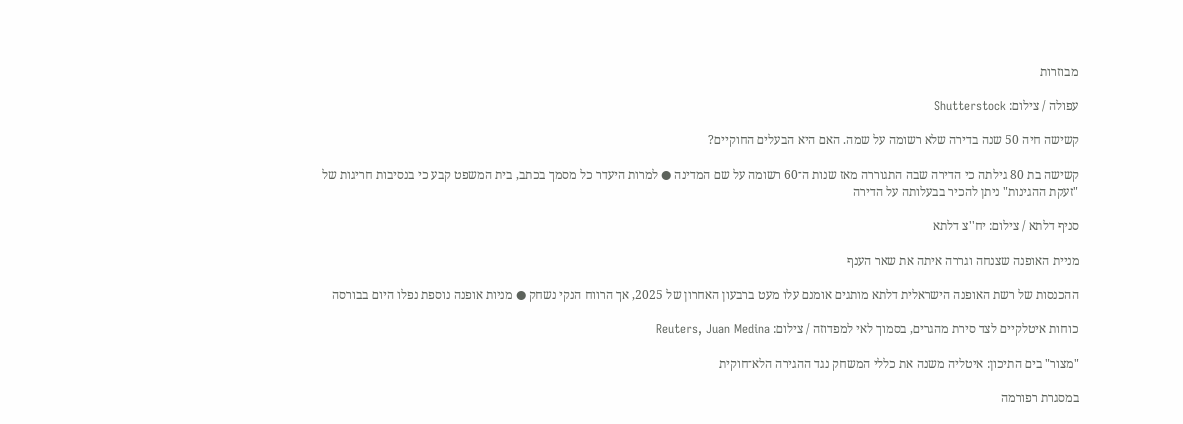מבוזרות

עפולה / צילום: Shutterstock

קשישה חיה 50 שנה בדירה שלא רשומה על שמה. האם היא הבעלים החוקיים?

קשישה בת 80 גילתה כי הדירה שבה התגוררה מאז שנות ה־60 רשומה על שם המדינה ● למרות היעדר כל מסמך בכתב, בית המשפט קבע כי בנסיבות חריגות של "זעקת ההגינות" ניתן להכיר בבעלותה על הדירה

סניף דלתא / צילום: יח''צ דלתא

מניית האופנה שצנחה וגררה איתה את שאר הענף

ההכנסות של רשת האופנה הישראלית דלתא מותגים אומנם עלו מעט ברבעון האחרון של 2025, אך הרווח הנקי נשחק ● מניות אופנה נוספת נפלו היום בבורסה

כוחות איטלקיים לצד סירת מהגרים, בסמוך לאי למפדוזה / צילום: Reuters, Juan Medina

"מצור" בים התיכון: איטליה משנה את כללי המשחק נגד ההגירה הלא־חוקית

במסגרת רפורמה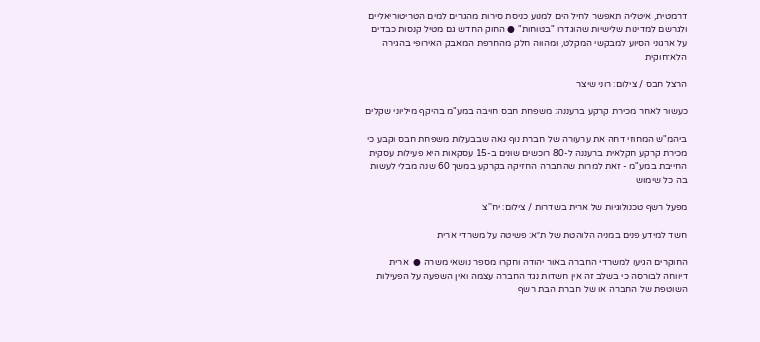דרמטית, איטליה תאפשר לחיל הים למנוע כניסת סירות מהגרים למים הטריטוריאליים ולגרשם למדינות שלישיות שהוגדרו "בטוחות" ● החוק החדש גם מטיל קנסות כבדים על ארגוני הסיוע למבקשי המקלט, ומהווה חלק מהחרפת המאבק האירופי בהגירה הלא־חוקית

הרצל חבס / צילום: רוני שיצר

כעשור לאחר מכירת קרקע ברעננה: משפחת חבס חויבה במע"מ בהיקף מיליוני שקלים

ביהמ"ש המחוזי דחה את ערעורה של חברת נוף נאה שבבעלות משפחת חבס וקבע כי מכירת קרקע חקלאית ברעננה ל-80 רוכשים שונים ב-15 עסקאות היא פעילות עסקית החייבת במע"מ - זאת למרות שהחברה החזיקה בקרקע במשך 60 שנה מבלי לעשות בה כל שימוש

מפעל רשף טכנולוגיות של ארית בשדרות / צילום: יח''צ

חשד למידע פנים במניה הלוהטת של ת״א: פשיטה על משרדי ארית

החוקרים הגיעו למשרדי החברה באור יהודה וחקרו מספר נושאי משרה ●  ארית דיווחה לבורסה כי בשלב זה אין חשדות נגד החברה עצמה ואין השפעה על הפעילות השוטפת של החברה או של חברת הבת רשף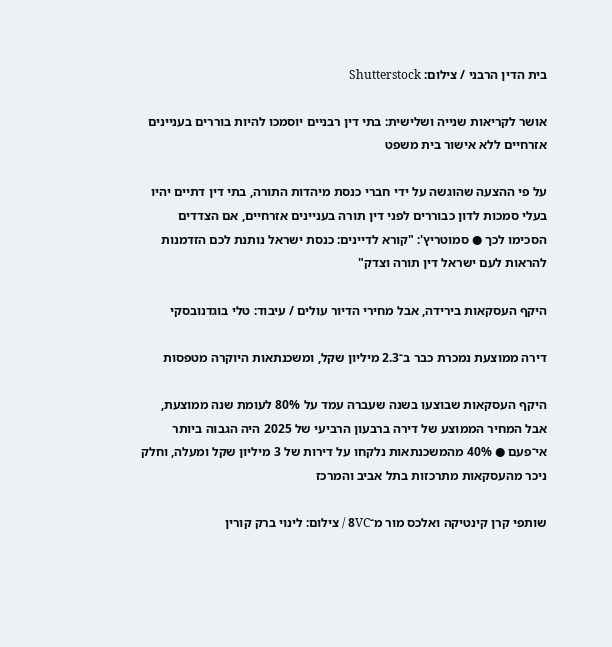בית הדין הרבני / צילום: Shutterstock

אושר לקריאות שנייה ושלישית: בתי דין רבניים יוסמכו להיות בוררים בעניינים אזרחיים ללא אישור בית משפט

על פי ההצעה שהוגשה על ידי חברי כנסת מיהדות התורה, בתי דין דתיים יהיו בעלי סמכות לדון כבוררים לפני דין תורה בעניינים אזרחיים, אם הצדדים הסכימו לכך ● סמוטריץ': "קורא לדיינים: כנסת ישראל נותנת לכם הזדמנות להראות לעם ישראל דין תורה וצדק"

היקף העסקאות בירידה, אבל מחירי הדיור עולים / עיבוד: טלי בוגדנובסקי

דירה ממוצעת נמכרת כבר ב־2.3 מיליון שקל, ומשכנתאות היוקרה מטפסות

היקף העסקאות שבוצעו בשנה שעברה עמד על 80% לעומת שנה ממוצעת, אבל המחיר הממוצע של דירה ברבעון הרביעי של 2025 היה הגבוה ביותר אי־פעם ● 40% מהמשכנתאות נלקחו על דירות של 3 מיליון שקל ומעלה, וחלק ניכר מהעסקאות מתרכזות בתל אביב והמרכז

שותפי קרן קינטיקה ואלכס מור מ־8VC / צילום: לינוי ברק קורין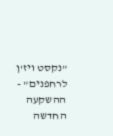"נקסט ויז'ן לרחפנים" - ההשקעה החדשה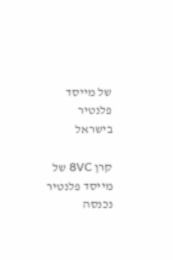של מייסד פלנטיר בישראל

קרן 8VC של מייסד פלנטיר נכנסה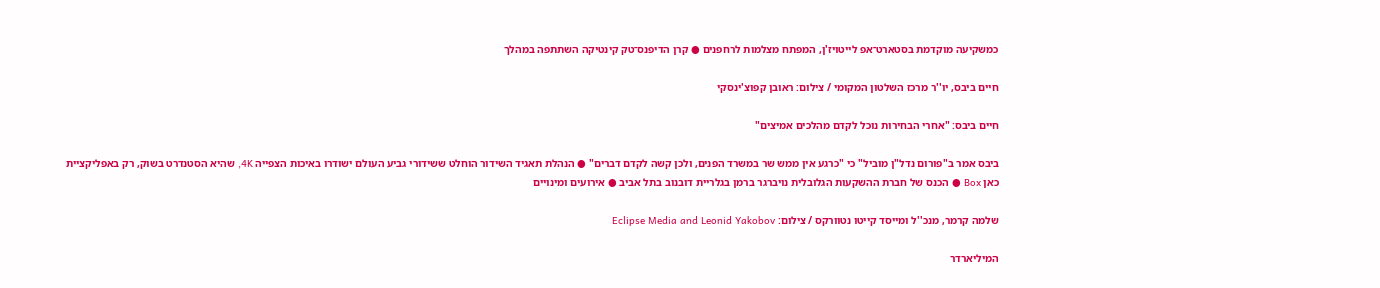כמשקיעה מוקדמת בסטארט־אפ לייטויז'ן, המפתח מצלמות לרחפנים ● קרן הדיפנס־טק קינטיקה השתתפה במהלך

חיים ביבס, יו''ר מרכז השלטון המקומי / צילום: ראובן קפוצ'ינסקי

חיים ביבס: "אחרי הבחירות נוכל לקדם מהלכים אמיצים"

ביבס אמר ב"פורום נדל"ן מוביל" כי "כרגע אין ממש שר במשרד הפנים, ולכן קשה לקדם דברים" ● הנהלת תאגיד השידור הוחלט ששידורי גביע העולם ישודרו באיכות הצפייה 4K, שהיא הסטנדרט בשוק, רק באפליקציית כאן Box ● הכנס של חברת ההשקעות הגלובלית נויברגר ברמן בגלריית דובנוב בתל אביב ● אירועים ומינויים

שלמה קרמר, מנכ''ל ומייסד קייטו נטוורקס / צילום: Eclipse Media and Leonid Yakobov

המיליארדר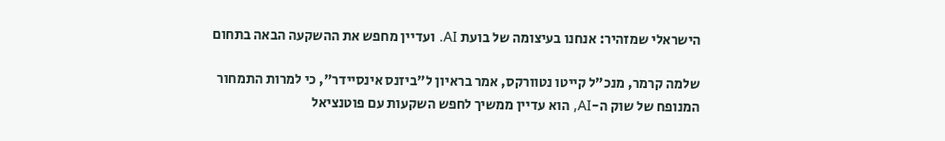הישראלי שמזהיר: אנחנו בעיצומה של בועת AI. ועדיין מחפש את ההשקעה הבאה בתחום

שלמה קרמר, מנכ"ל קייטו נטוורקס, אמר בראיון ל"ביזנס אינסיידר", כי למרות התמחור המנופח של שוק ה-AI, הוא עדיין ממשיך לחפש השקעות עם פוטנציאל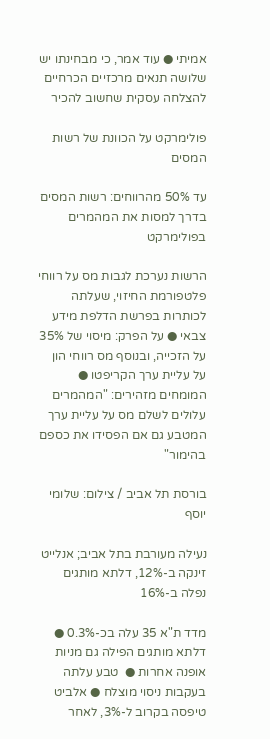אמיתי ● עוד אמר, כי מבחינתו יש שלושה תנאים מרכזיים הכרחיים להצלחה עסקית שחשוב להכיר

פולימרקט על הכוונת של רשות המסים

עד 50% מהרווחים: רשות המסים בדרך למסות את המהמרים בפולימרקט

הרשות נערכת לגבות מס על רווחי פלטפורמת החיזוי, שעלתה לכותרות בפרשת הדלפת מידע צבאי ● על הפרק: מיסוי של 35% על הזכייה, ובנוסף מס רווחי הון על עליית ערך הקריפטו ● המומחים מזהירים: "המהמרים עלולים לשלם מס על עליית ערך המטבע גם אם הפסידו את כספם בהימור"

בורסת תל אביב / צילום: שלומי יוסף

נעילה מעורבת בתל אביב; אנלייט זינקה ב-12%, דלתא מותגים נפלה ב-16%

מדד ת"א 35 עלה בכ-0.3% ● דלתא מותגים הפילה גם מניות אופנה אחרות ●  טבע עלתה בעקבות ניסוי מוצלח ● אלביט טיפסה בקרוב ל-3%, לאחר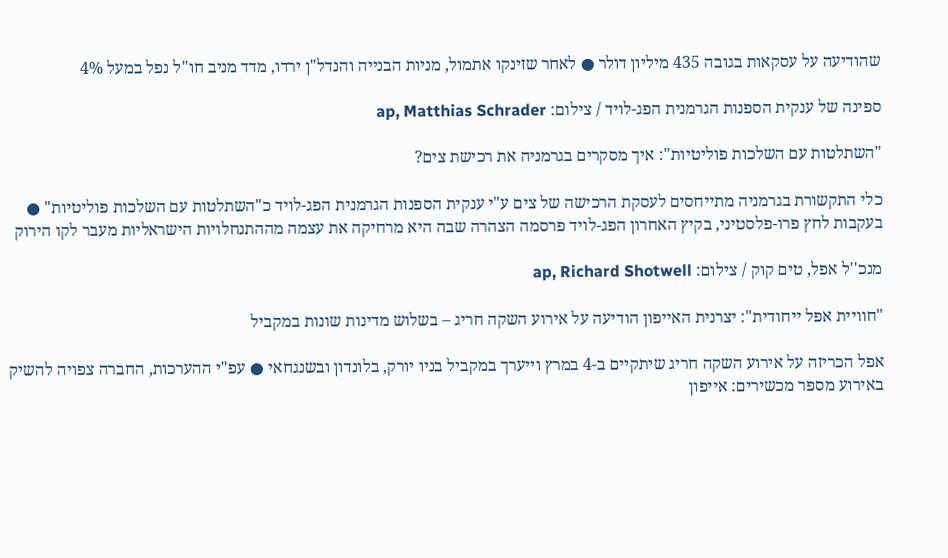שהודיעה על עסקאות בגובה 435 מיליון דולר ● לאחר שזינקו אתמול, מניות הבנייה והנדל"ן ירדו, מדד מניב חו"ל נפל במעל 4%

ספינה של ענקית הספנות הגרמנית הפג-לויד / צילום: ap, Matthias Schrader

"השתלטות עם השלכות פוליטיות": איך מסקרים בגרמניה את רכישת צים?

כלי התקשורת בגרמניה מתייחסים לעסקת הרכישה של צים ע"י ענקית הספנות הגרמנית הפג-לויד כ"השתלטות עם השלכות פוליטיות" ● בעקבות לחץ פרו-פלסטיני, בקיץ האחרון הפג-לויד פרסמה הצהרה שבה היא מרחיקה את עצמה מההתנחלויות הישראליות מעבר לקו הירוק

מנכ''ל אפל, טים קוק / צילום: ap, Richard Shotwell

"חוויית אפל ייחודית": יצרנית האייפון הודיעה על אירוע השקה חריג – בשלוש מדינות שונות במקביל

אפל הכריזה על אירוע השקה חריג שיתקיים ב-4 במרץ וייערך במקביל בניו יורק, בלונדון ובשנגחאי ● עפ"י ההערכות, החברה צפויה להשיק באירוע מספר מכשירים: אייפון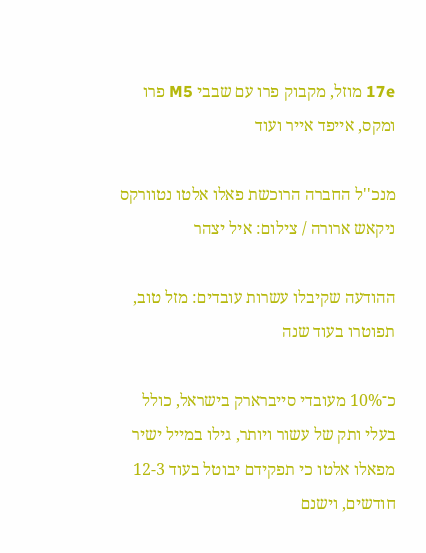17e מוזל, מקבוק פרו עם שבבי M5 פרו ומקס, אייפד אייר ועוד

מנכ''ל החברה הרוכשת פאלו אלטו נטוורקס ניקאש ארורה / צילום: איל יצהר

ההודעה שקיבלו עשרות עובדים: מזל טוב, תפוטרו בעוד שנה

כ־10% מעובדי סייברארק בישראל, כולל בעלי ותק של עשור ויותר, גילו במייל ישיר מפאלו אלטו כי תפקידם יבוטל בעוד 12-3 חודשים, וישנם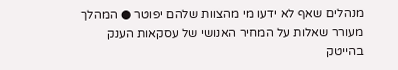מנהלים שאף לא ידעו מי מהצוות שלהם יפוטר ● המהלך מעורר שאלות על המחיר האנושי של עסקאות הענק בהייטק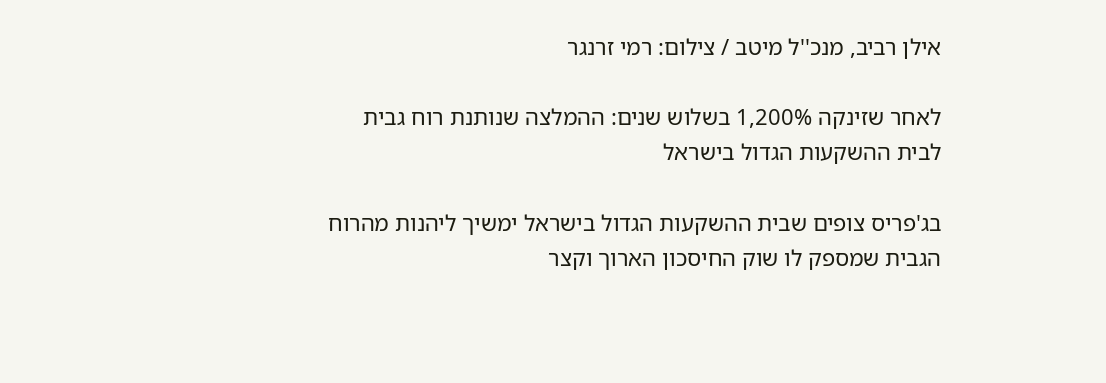אילן רביב, מנכ''ל מיטב / צילום: רמי זרנגר

לאחר שזינקה 1,200% בשלוש שנים: ההמלצה שנותנת רוח גבית לבית ההשקעות הגדול בישראל

בג'פריס צופים שבית ההשקעות הגדול בישראל ימשיך ליהנות מהרוח הגבית שמספק לו שוק החיסכון הארוך וקצר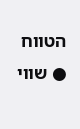הטווח ● שווי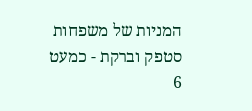המניות של משפחות סטפק וברקת - כמעט 6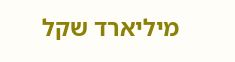מיליארד שקל